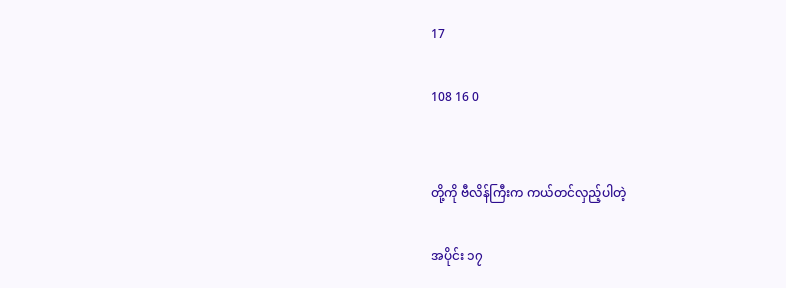17

108 16 0


တို့ကို ဗီလိန်ကြီးက ကယ်တင်လှည့်ပါတဲ့

အပိုင်း ၁၇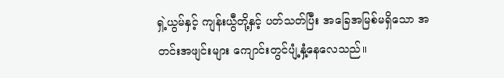ရှဲ့ယွမ်နှင့် ကျန်းယွီတို့နှင့် ပတ်သတ်ပြီး အခြေအမြစ်မရှိသော အတင်းအဖျင်းများ ကျောင်းတွင်ပျံ့နှံ့နေလေသည်။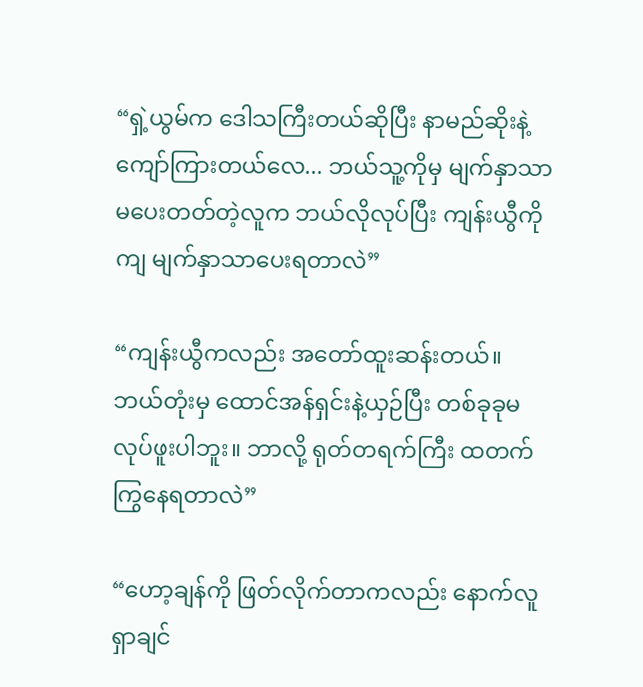“ရှဲ့ယွမ်က ဒေါသကြီးတယ်ဆိုပြီး နာမည်ဆိုးနဲ့ ကျော်ကြားတယ်လေ... ဘယ်သူ့ကိုမှ မျက်နှာသာမပေးတတ်တဲ့လူက ဘယ်လိုလုပ်ပြီး ကျန်းယွီကိုကျ မျက်နှာသာပေးရတာလဲ”

“ကျန်းယွီကလည်း အတော်ထူးဆန်းတယ်။ ဘယ်တုံးမှ ထောင်အန်ရှင်းနဲ့ယှဉ်ပြီး တစ်ခုခုမလုပ်ဖူးပါဘူး။ ဘာလို့ ရုတ်တရက်ကြီး ထတက်ကြွနေရတာလဲ”

“ဟော့ချန်ကို ဖြတ်လိုက်တာကလည်း နောက်လူရှာချင်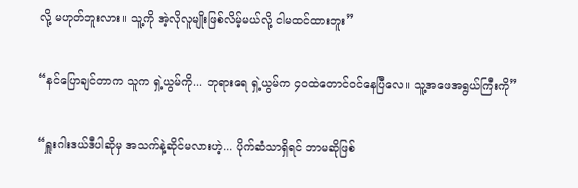လို့ မဟုတ်ဘူးလား။ သူ့ကို အဲ့လိုလူမျိုးဖြစ်လိမ့်မယ်လို့ ငါမထင်ထားဘူး”

“နင်ပြောချင်တာက သူက ရှဲ့ယွမ်ကို... ဘုရားရေ ရှဲ့ယွမ်က ၄၀ထဲတောင်ဝင်နေပြီလေ။ သူ့အဖေအရွယ်ကြီးကို”

“ရှူးဂါးဒယ်ဒီပါဆိုမှ အသက်နဲ့ဆိုင်မလားဟဲ့... ပိုက်ဆံသာရှိရင် ဘာမဆိုဖြစ်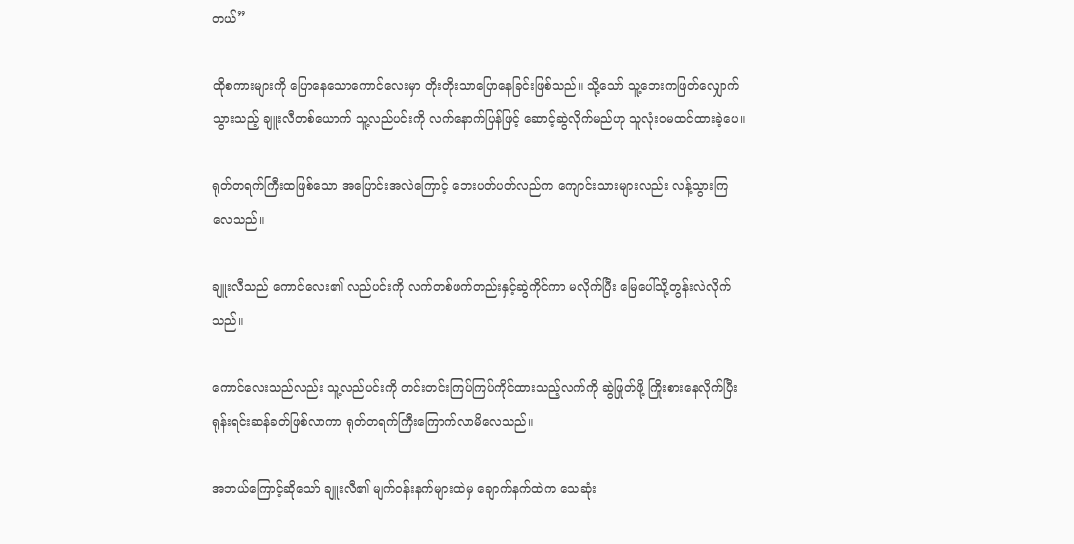တယ်”

ထိုစကားများကို ပြောနေသောကောင်လေးမှာ တိုးတိုးသာပြောနေခြင်းဖြစ်သည်။ သို့သော် သူ့ဘေးကဖြတ်လျှောက်သွားသည့် ချူးလီတစ်ယောက် သူ့လည်ပင်းကို လက်နောက်ပြန်ဖြင့် ဆောင့်ဆွဲလိုက်မည်ဟု သူလုံးဝမထင်ထားခဲ့ပေ။

ရုတ်တရက်ကြီးထဖြစ်သော အပြောင်းအလဲကြောင့် ဘေးပတ်ပတ်လည်က ကျောင်းသားများလည်း လန့်သွားကြလေသည်။

ချူးလီသည် ကောင်လေး၏ လည်ပင်းကို လက်တစ်ဖက်တည်းနှင့်ဆွဲကိုင်ကာ မလိုက်ပြီး မြေပေါ်သို့တွန်းလဲလိုက်သည်။

ကောင်လေးသည်လည်း သူ့လည်ပင်းကို တင်းတင်းကြပ်ကြပ်ကိုင်ထားသည့်လက်ကို ဆွဲဖြုတ်ဖို့ ကြိုးစားနေလိုက်ပြီး ရုန်းရင်းဆန်ခတ်ဖြစ်လာကာ ရုတ်တရက်ကြီးကြောက်လာမိလေသည်။

အဘယ်ကြောင့်ဆိုသော် ချူးလီ၏ မျက်ဝန်းနက်များထဲမှ ချောက်နက်ထဲက သေဆုံး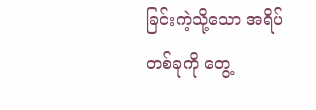ခြင်းကဲ့သို့သော အရိပ်တစ်ခုကို တွေ့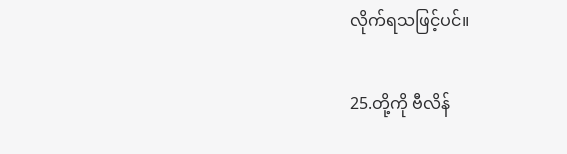လိုက်ရသဖြင့်ပင်။

25.တို့ကို ဗီလိန်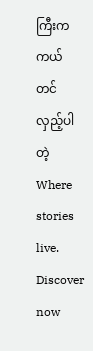ကြီးက ကယ်တင်လှည့်ပါတဲ့Where stories live. Discover now